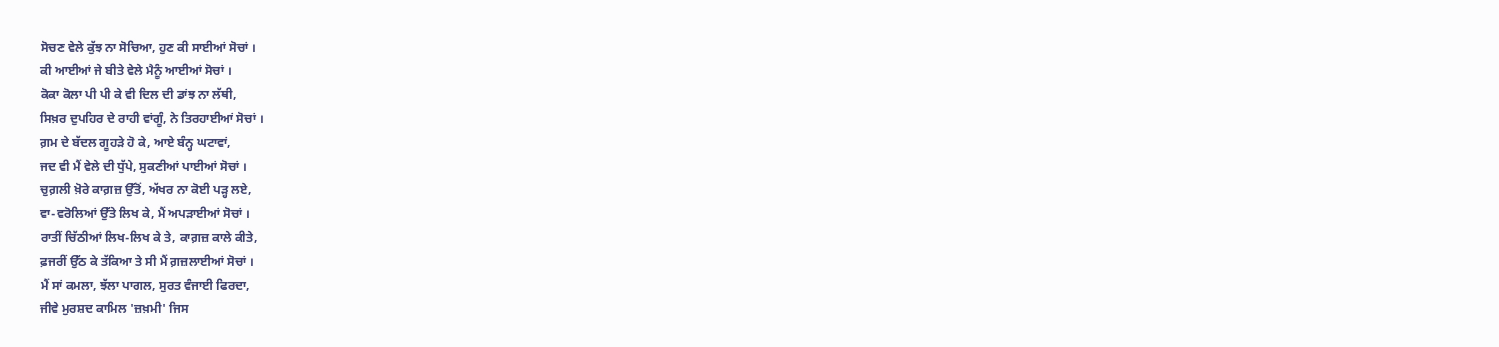ਸੋਚਣ ਵੇਲੇ ਕੁੱਝ ਨਾ ਸੋਚਿਆ, ਹੁਣ ਕੀ ਸਾਈਆਂ ਸੋਚਾਂ ।
ਕੀ ਆਈਆਂ ਜੇ ਬੀਤੇ ਵੇਲੇ ਮੈਨੂੰ ਆਈਆਂ ਸੋਚਾਂ ।
ਕੋਕਾ ਕੋਲਾ ਪੀ ਪੀ ਕੇ ਵੀ ਦਿਲ ਦੀ ਡਾਂਝ ਨਾ ਲੱਥੀ,
ਸਿਖ਼ਰ ਦੁਪਹਿਰ ਦੇ ਰਾਹੀ ਵਾਂਗੂੰ, ਨੇ ਤਿਰਹਾਈਆਂ ਸੋਚਾਂ ।
ਗ਼ਮ ਦੇ ਬੱਦਲ ਗੂਹੜੇ ਹੋ ਕੇ, ਆਏ ਬੰਨ੍ਹ ਘਟਾਵਾਂ,
ਜਦ ਵੀ ਮੈਂ ਵੇਲੇ ਦੀ ਧੁੱਪੇ, ਸੁਕਣੀਆਂ ਪਾਈਆਂ ਸੋਚਾਂ ।
ਚੁਗ਼ਲੀ ਖ਼ੋਰੇ ਕਾਗ਼ਜ਼ ਉੱਤੋਂ, ਅੱਖਰ ਨਾ ਕੋਈ ਪੜ੍ਹ ਲਏ,
ਵਾ-ਵਰੋਲਿਆਂ ਉੱਤੇ ਲਿਖ ਕੇ, ਮੈਂ ਅਪੜਾਈਆਂ ਸੋਚਾਂ ।
ਰਾਤੀਂ ਚਿੱਠੀਆਂ ਲਿਖ-ਲਿਖ ਕੇ ਤੇ, ਕਾਗ਼ਜ਼ ਕਾਲੇ ਕੀਤੇ,
ਫ਼ਜਰੀਂ ਉੱਠ ਕੇ ਤੱਕਿਆ ਤੇ ਸੀ ਮੈਂ ਗ਼ਜ਼ਲਾਈਆਂ ਸੋਚਾਂ ।
ਮੈਂ ਸਾਂ ਕਮਲਾ, ਝੱਲਾ ਪਾਗਲ, ਸੁਰਤ ਵੰਜਾਈ ਫਿਰਦਾ,
ਜੀਵੇ ਮੁਰਸ਼ਦ ਕਾਮਿਲ 'ਜ਼ਖ਼ਮੀ' ਜਿਸ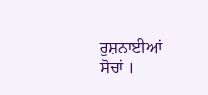ਰੁਸ਼ਨਾਈਆਂ ਸੋਚਾਂ ।